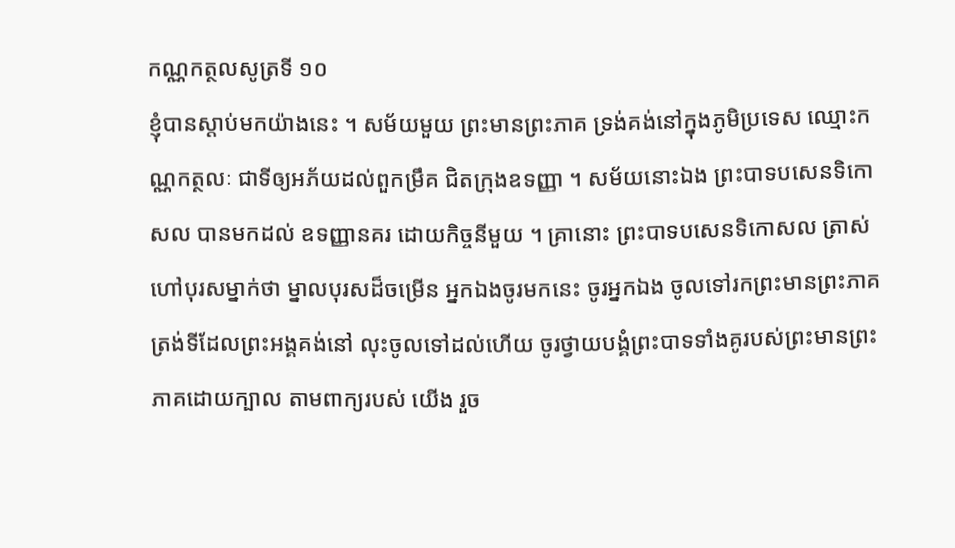កណ្ណកត្ថលសូត្រទី ១០
ខ្ញុំបានស្តាប់មកយ៉ាងនេះ ។ សម័យមួយ ព្រះមានព្រះភាគ ទ្រង់គង់នៅក្នុងភូមិប្រទេស ឈ្មោះកណ្ណកត្ថលៈ ជាទីឲ្យអភ័យដល់ពួកម្រឹគ ជិតក្រុងឧទញ្ញា ។ សម័យនោះឯង ព្រះបាទបសេនទិកោសល បានមកដល់ ឧទញ្ញានគរ ដោយកិច្ចនីមួយ ។ គ្រានោះ ព្រះបាទបសេនទិកោសល ត្រាស់ហៅបុរសម្នាក់ថា ម្នាលបុរសដ៏ចម្រើន អ្នកឯងចូរមកនេះ ចូរអ្នកឯង ចូលទៅរកព្រះមានព្រះភាគ ត្រង់ទីដែលព្រះអង្គគង់នៅ លុះចូលទៅដល់ហើយ ចូរថ្វាយបង្គំព្រះបាទទាំងគូរបស់ព្រះមានព្រះភាគដោយក្បាល តាមពាក្យរបស់ យើង រួច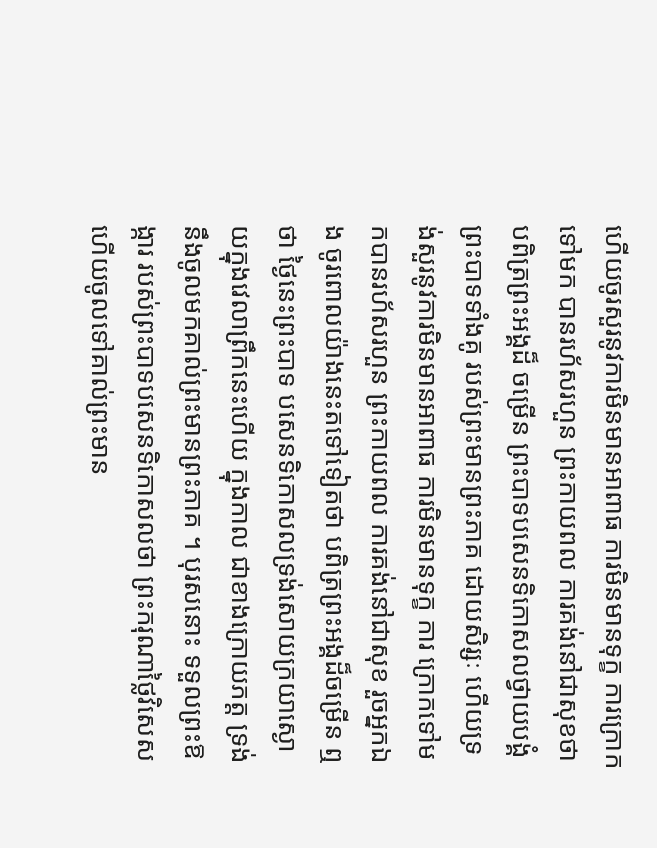ហើយចូរសួរនូវការមិនមានអាពាធ ការមិនមានទុក្ខ ការក្រោកទៅមក បានរហ័សរហួន ព្រះកាយពល ការគង់នៅជាសុខថា បពិត្រព្រះអង្គដ៏ ចម្រើន ព្រះបាទបសេនទិកោសលថ្វាយបង្គំព្រះបាទទាំងគូ របស់ព្រះមានព្រះភាគ ដោយសិរ្សៈ ហើយទ្រង់សួរនូវការមិនមានអាពាធ ការមិនមានទុក្ខ ការ ក្រោកទៅមកបានរហ័សរហួន ព្រះកាយពល ការគង់នៅជាសុខ រួចអ្នកឯង ចូរពោលយ៉ាងនេះតទៅទៀតថា បពិត្រព្រះអង្គដ៏ចម្រើន ឮថា ថ្ងៃនេះព្រះបាទ បសេនទិកោសលទ្រង់សោយក្រយាស្ងោយក្នុងវេលាព្រឹកនេះហើយ ក្នុងកាល ជាខាងក្រោយភត្ត ទ្រង់នឹងចូលមកគាល់ព្រះមានព្រះភាគ ។ បុរសនោះ ទទួលព្រះឱង្ការ របស់ព្រះបាទបសេនទិកោសលថា ព្រះករុណាថ្លៃវិសេស ហើយចូលទៅគាល់ព្រះមាន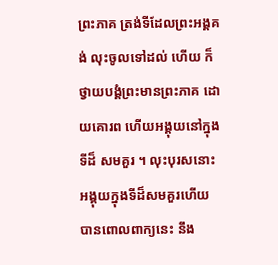ព្រះភាគ ត្រង់ទីដែលព្រះអង្គគង់ លុះចូលទៅដល់ ហើយ ក៏ថ្វាយបង្គំព្រះមានព្រះភាគ ដោយគោរព ហើយអង្គុយនៅក្នុងទីដ៏ សមគួរ ។ លុះបុរសនោះ អង្គុយក្នុងទីដ៏សមគួរហើយ បានពោលពាក្យនេះ នឹង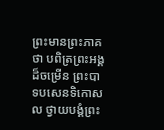ព្រះមានព្រះភាគថា បពិត្រព្រះអង្គដ៏ចម្រើន ព្រះបាទបសេនទិកោសល ថ្វាយបង្គំព្រះ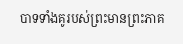បាទទាំងគូរបស់ព្រះមានព្រះភាគ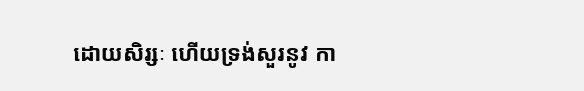ដោយសិរ្សៈ ហើយទ្រង់សួរនូវ កា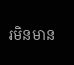រមិនមាន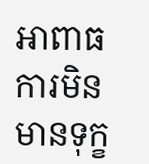អាពាធ ការមិនមានទុក្ខ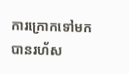ការក្រោកទៅមកបានរហ័ស